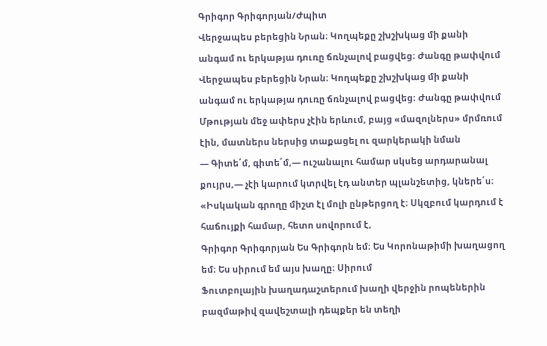Գրիգոր Գրիգորյան/Ժպիտ
Վերջապես բերեցին Նրան։ Կողպեքը շխշխկաց մի քանի անգամ ու երկաթյա դուռը ճռնչալով բացվեց։ Ժանգը թափվում
Վերջապես բերեցին Նրան։ Կողպեքը շխշխկաց մի քանի անգամ ու երկաթյա դուռը ճռնչալով բացվեց։ Ժանգը թափվում
Մթության մեջ ափերս չէին երևում, բայց «մազոլներս» մրմռում էին, մատներս ներսից տաքացել ու զարկերակի նման
— Գիտե՛մ, գիտե՛մ,— ուշանալու համար սկսեց արդարանալ քույրս,— չէի կարում կտրվել էդ անտեր պլանշետից, կներե՛ս։
«Իսկական գրողը միշտ էլ մոլի ընթերցող է։ Սկզբում կարդում է հաճույքի համար, հետո սովորում է,
Գրիգոր Գրիգորյան Ես Գրիգորն եմ։ Ես Կորոնաթիմի խաղացող եմ։ Ես սիրում եմ այս խաղը։ Սիրում
Ֆուտբոլային խաղադաշտերում խաղի վերջին րոպեներին բազմաթիվ զավեշտալի դեպքեր են տեղի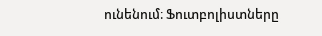ունենում։ Ֆուտբոլիստները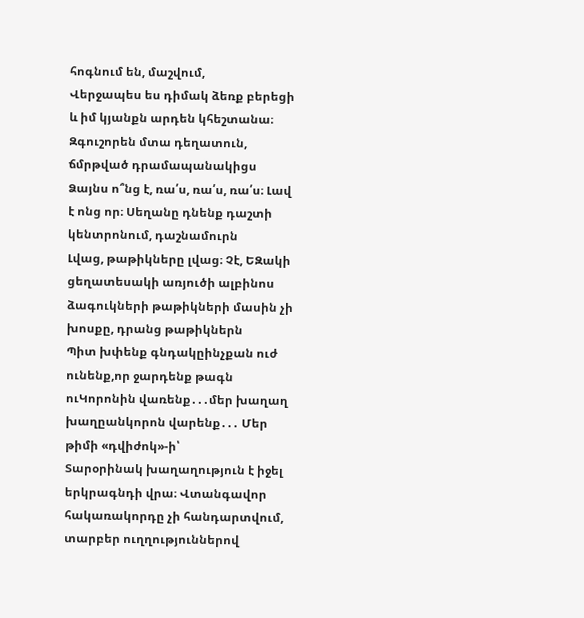հոգնում են, մաշվում,
Վերջապես ես դիմակ ձեռք բերեցի և իմ կյանքն արդեն կհեշտանա։ Զգուշորեն մտա դեղատուն, ճմրթված դրամապանակիցս
Ձայնս ո՞նց է, ռա՛ս, ռա՛ս, ռա՛ս։ Լավ է ոնց որ։ Սեղանը դնենք դաշտի կենտրոնում, դաշնամուրն
Լվաց, թաթիկները լվաց։ Չէ, ԵԶակի ցեղատեսակի առյուծի ալբինոս ձագուկների թաթիկների մասին չի խոսքը, դրանց թաթիկներն
Պիտ խփենք գնդակըինչքան ուժ ունենք,որ ջարդենք թագն ուԿորոնին վառենք․․․մեր խաղաղ խաղըանկորոն վարենք․․․ Մեր թիմի «դվիժոկ»-ի՝
Տարօրինակ խաղաղություն է իջել երկրագնդի վրա։ Վտանգավոր հակառակորդը չի հանդարտվում, տարբեր ուղղություններով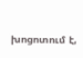խոցոտում է,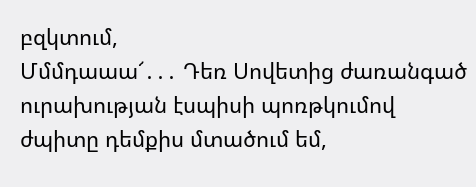բզկտում,
Մմմդաաա՜․․․ Դեռ Սովետից ժառանգած ուրախության էսպիսի պոռթկումով ժպիտը դեմքիս մտածում եմ,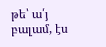թե՝ ա՛յ բալամ, էս